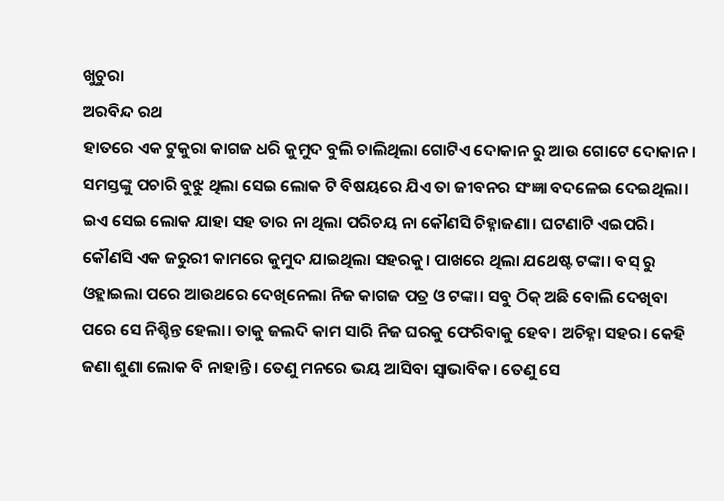ଖୁଚୁରା
ଅରବିନ୍ଦ ରଥ
ହାତରେ ଏକ ଟୁକୁରା କାଗଜ ଧରି କୁମୁଦ ବୁଲି ଚାଲିଥିଲା ଗୋଟିଏ ଦୋକାନ ରୁ ଆଉ ଗୋଟେ ଦୋକାନ। ସମସ୍ତଙ୍କୁ ପଚାରି ବୁଝୁ ଥିଲା ସେଇ ଲୋକ ଟି ବିଷୟରେ ଯିଏ ତା ଜୀବନର ସଂଜ୍ଞା ବଦଳେଇ ଦେଇଥିଲା। ଇଏ ସେଇ ଲୋକ ଯାହା ସହ ତାର ନା ଥିଲା ପରିଚୟ ନା କୌଣସି ଚିହ୍ନାଜଣା। ଘଟଣାଟି ଏଇପରି।
କୌଣସି ଏକ ଜରୁରୀ କାମରେ କୁମୁଦ ଯାଇଥିଲା ସହରକୁ। ପାଖରେ ଥିଲା ଯଥେଷ୍ଟ ଟଙ୍କା। ବସ୍ ରୁ ଓହ୍ଲାଇଲା ପରେ ଆଉଥରେ ଦେଖିନେଲା ନିଜ କାଗଜ ପତ୍ର ଓ ଟଙ୍କା। ସବୁ ଠିକ୍ ଅଛି ବୋଲି ଦେଖିବା ପରେ ସେ ନିଶ୍ଚିନ୍ତ ହେଲା। ତାକୁ ଜଲଦି କାମ ସାରି ନିଜ ଘରକୁ ଫେରିବାକୁ ହେବ। ଅଚିହ୍ନା ସହର। କେହି ଜଣା ଶୁଣା ଲୋକ ବି ନାହାନ୍ତି। ତେଣୁ ମନରେ ଭୟ ଆସିବା ସ୍ବାଭାବିକ। ତେଣୁ ସେ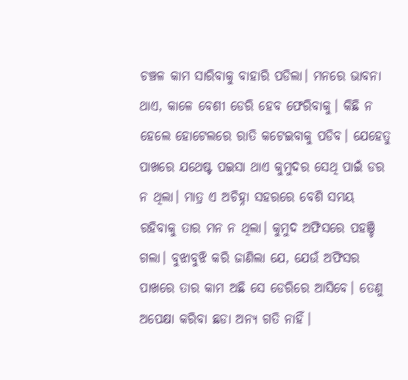ଚଞ୍ଚଳ କାମ ସାରିବାକୁ ବାହାରି ପଡିଲା। ମନରେ ଭାବନା ଥାଏ, କାଳେ ବେଶୀ ଡେରି ହେବ ଫେରିବାକୁ। କିଛି ନ ହେଲେ ହୋଟେଲରେ ରାତି କଟେଇବାକୁ ପଡିବ। ଯେହେତୁ ପାଖରେ ଯଥେଷ୍ଟ ପଇସା ଥାଏ କୁମୁଦର ସେଥି ପାଇଁ ଡର ନ ଥିଲା। ମାତ୍ର ଏ ଅଚିହ୍ନା ସହରରେ ବେଶି ସମୟ ରହିବାକୁ ତାର ମନ ନ ଥିଲା। କୁମୁଦ ଅଫିସରେ ପହଞ୍ଚି ଗଲା। ବୁଝାବୁଝି କରି ଜାଣିଲା ଯେ, ଯେଉଁ ଅଫିସର ପାଖରେ ତାର କାମ ଅଛି ସେ ଡେରିରେ ଆସିବେ। ତେଣୁ ଅପେକ୍ଷା କରିବା ଛଡା ଅନ୍ଯ ଗତି ନାହିଁ।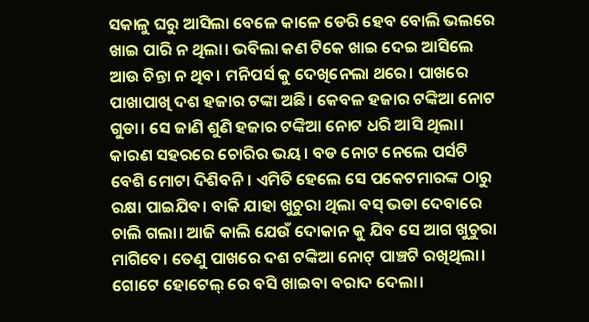ସକାଳୁ ଘରୁ ଆସିଲା ବେଳେ କାଳେ ଡେରି ହେବ ବୋଲି ଭଲରେ ଖାଇ ପାରି ନ ଥିଲା। ଭବିଲା କଣ ଟିକେ ଖାଇ ଦେଇ ଆସିଲେ ଆଉ ଚିନ୍ତା ନ ଥିବ। ମନିପର୍ସ କୁ ଦେଖିନେଲା ଥରେ। ପାଖରେ ପାଖାପାଖି ଦଶ ହଜାର ଟଙ୍କା ଅଛି। କେବଳ ହଜାର ଟଙ୍କିଆ ନୋଟ ଗୁଡା। ସେ ଜାଣି ଶୁଣି ହଜାର ଟଙ୍କିଆ ନୋଟ ଧରି ଆସି ଥିଲା। କାରଣ ସହରରେ ଚୋରିର ଭୟ। ବଡ ନୋଟ ନେଲେ ପର୍ସଟି ବେଶି ମୋଟା ଦିଶିବନି। ଏମିତି ହେଲେ ସେ ପକେଟମାରଙ୍କ ଠାରୁ ରକ୍ଷା ପାଇଯିବ। ବାକି ଯାହା ଖୁଚୁରା ଥିଲା ବସ୍ ଭଡା ଦେବାରେ ଚାଲି ଗଲା। ଆଜି କାଲି ଯେଉଁ ଦୋକାନ କୁ ଯିବ ସେ ଆଗ ଖୁଚୁରା ମାଗିବେ। ତେଣୁ ପାଖରେ ଦଶ ଟଙ୍କିଆ ନୋଟ୍ ପାଞ୍ଚଟି ରଖିଥିଲା। ଗୋଟେ ହୋଟେଲ୍ ରେ ବସି ଖାଇବା ବରାଦ ଦେଲା।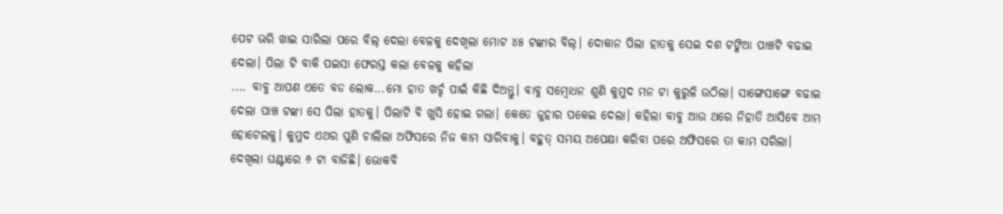ପେଟ ଭରି ଖାଇ ସାରିଲା ପରେ ବିଲ୍ ଦେଲା ବେଳକୁ ଦେଖିଲା ମୋଟ ୪୫ ଟଙ୍କାର ବିଲ୍। ଦୋକାନ ପିଲା ହାତକୁ ସେଇ ଦଶ ଟଙ୍କିଆ ପାଞ୍ଚଟି ବଢାଇ ଦେଲା। ପିଲା ଟି ବାକି ପଇସା ଫେରସ୍ତ କଲା ବେଳକୁ କହିଲା
.... ବାବୁ ଆପଣ ଏତେ ବଡ ଲୋକ...ମୋ ହାତ ଖର୍ଚ୍ଚ ପାଇଁ କିଛି ଦିଅନ୍ତୁ। ବାବୁ ସମ୍ବୋଧନ ଶୁଣି କୁମୁଦ ମନ ଟା କୁରୁଳି ଉଠିଲା। ସାଙ୍ଗେସାଙ୍ଗେ ବଢାଇ ଦେଲା ପାଞ୍ଚ ଟଙ୍କା ସେ ପିଲା ହାତକୁ। ପିଲାଟି ବି ଖୁସି ହୋଇ ଗଲା। କେତେ ଜୁହାର ପକେଇ ଦେଲା। କହିଲା ବାବୁ ଆଉ ଥରେ ନିହାତି ଆସିବେ ଆମ ହୋଟେଲକୁ। କୁମୁଦ ଏଥର ପୁଣି ଚାଲିଲା ଅଫିସରେ ନିଜ କାମ ସାରିବାକୁ। ବହୁତ୍ ସମୟ ଅପେକ୍ଷା କରିବା ପରେ ଅଫିସରେ ତା କାମ ସରିଲା। ଦେଖିଲା ଘଣ୍ଟାରେ ୬ ଟା ବାଜିଛି। ଭୋକବି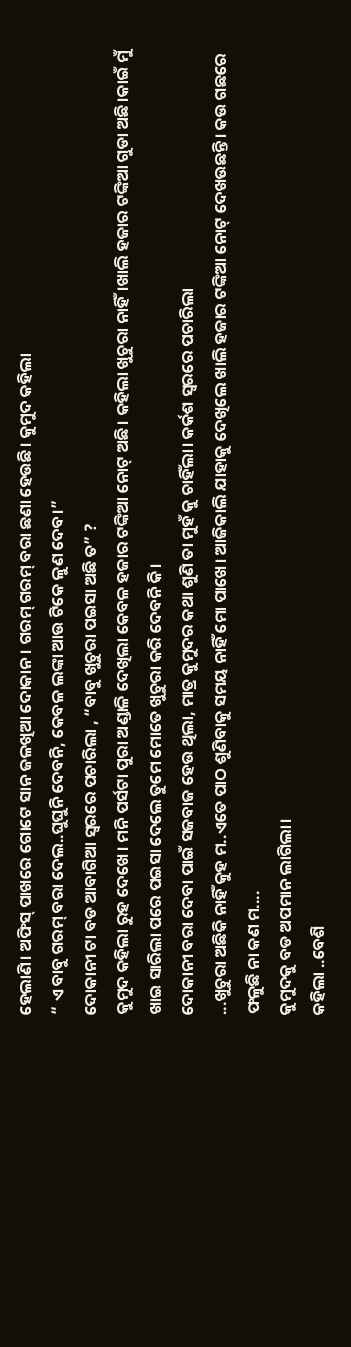ହେଲାଣି। ଅଫିସ୍ ପାଖରେ ଗୋଟେ ସାନ ଜଳଖିଆ ଦୋକାନ। ଗରମ୍ ଗରମ୍ ବରା ଛଣା ହେଉଛି। କୁମୁଦ କହିଲା
“ ଏ ବାବୁ ଗରମ୍ ବରା ଦେଲ..ଘୁଘୁନି ଦେବନି, କେବଳ ଲଙ୍କା ଆଉ ଟିକେ ଳୁଣ ଦେବ।”
ଦୋକାନୀ ଟା ବଡ ଆବାଗିଆ ସ୍ବରରେ ପଚାରିଲା , “ବାବୁ ଖୁଚୁରା ପଇସା ଅଛି ତ” ?
କୁମୁଦ କହିଲା ରୁହ ଦେଖେ। ମନି ପର୍ସଟା ପୁରା ଅଣ୍ଡାଳି ଦେଖିଲା କେବଳ ହଜାର ଟଙ୍କିଆ ନୋଟ୍ ଅଛି। କହିଲା ଖୁଚୁରା ନାହିଁ।ଖାଲି ହଜାର ଟଙ୍କିଆ ଗୁଡା ଅଛି।କାଇଁ ମୁଁ ଖାଇ ସାରିଲା ପରେ ପଇସା ଦେଲେ ତୁମେ ମୋତେ ଖୁଚୁରା କରି ଦେବନି କି।
ଦୋକାନୀ ବରା ଦେବା ପାଇଁ ସଜବାଜ ହେଉ ଥିଲା, ମାତ୍ର କୁମୁଦର କଥା ଶୁଣି ତା ମୁହଁ କୁ ଚାହିଁଲା। କର୍କଶ ସ୍ବରରେ ପଚାରିଲା
...ଖୁଚୁରା ଅଛିକି ନାହିଁ କୁହ ମ..ଏତେ ପାଠ ଶୁଣିବାକୁ ସମୟ ନାହିଁ ମୋ ପାଖେ। ଆଜିକାଲି ଯାହାକୁ ଦେଖିଲେ ଖାଲି ହଜାର ଟଙ୍କିଆ ନୋଟ୍ ଦେଖଉଛନ୍ତି। କଉ ଗଛରେ ଫଳୁଛି ନା କଣ ମ....
କୁମୁଦକୁ ବଡ ଅପମାନ ଲାଗିଲା।
କହିଲା ..ବେଶି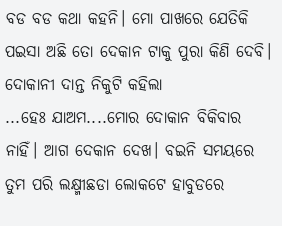ବଡ ବଡ କଥା କହନି। ମୋ ପାଖରେ ଯେତିକି ପଇସା ଅଛି ତୋ ଦେକାନ ଟାକୁ ପୁରା କିଣି ଦେବି। ଦୋକାନୀ ଦାନ୍ତ ନିକୁଟି କହିଲା
...ହେଃ ଯାଅମ....ମୋର ଦୋକାନ ବିକିବାର ନାହିଁ। ଆଗ ଦେକାନ ଦେଖ। ବଇନି ସମୟରେ ତୁମ ପରି ଲକ୍ଷ୍ମୀଛଡା ଲୋକଟେ ହାବୁଡରେ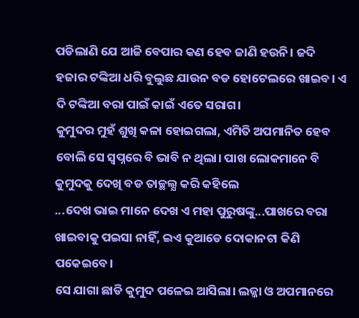ପଡିଲାଣି ଯେ ଆଜି ବେପାର କଣ ହେବ ଜାଣି ହଉନି। ଜଦି ହଜାର ଟଙ୍କିଆ ଧରି ବୁଲୁଛ ଯାଉନ ବଡ ହୋଟେଲରେ ଖାଇବ। ଏ ଦି ଟଙ୍କିଆ ବରା ପାଇଁ କାଇଁ ଏତେ ସରାଗ।
କୁମୁଦର ମୁହଁ ଶୁଖି କଳା ହୋଇଗଲା, ଏମିତି ଅପମାନିତ ହେବ ବୋଲି ସେ ସ୍ବପ୍ନରେ ବି ଭାବି ନ ଥିଲା। ପାଖ ଲୋକମାନେ ବି କୁମୁଦକୁ ଦେଖି ବଡ ତାଚ୍ଛଲ୍ଯ କରି କହିଲେ
...ଦେଖ ଭାଇ ମାନେ ଦେଖ ଏ ମହା ପୁରୁଷଙ୍କୁ...ପାଖରେ ବରା ଖାଇବାକୁ ପଇସା ନାହିଁ, ଇଏ କୁଆଡେ ଦୋକାନଟା କିଣି ପକେଇବେ।
ସେ ଯାଗା ଛାଡି କୁମୁଦ ପଳେଇ ଆସିଲା। ଲଜ୍ଜା ଓ ଅପମାନରେ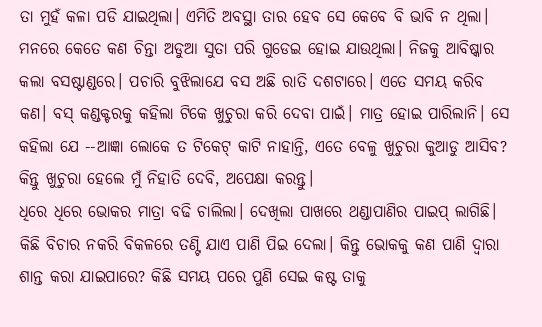ତା ମୁହଁ କଳା ପଡି ଯାଇଥିଲା। ଏମିତି ଅବସ୍ଥା ତାର ହେବ ସେ କେବେ ବି ଭାବି ନ ଥିଲା।
ମନରେ କେତେ କଣ ଚିନ୍ତା ଅଡୁଆ ସୁତା ପରି ଗୁଡେଇ ହୋଇ ଯାଉଥିଲା। ନିଜକୁ ଆବିଷ୍କାର କଲା ବସଷ୍ଟାଣ୍ଡରେ। ପଚାରି ବୁଝିଲାଯେ ବସ ଅଛି ରାତି ଦଶଟାରେ। ଏତେ ସମୟ କରିବ କଣ। ବସ୍ କଣ୍ଡକ୍ଟରକୁ କହିଲା ଟିକେ ଖୁଚୁରା କରି ଦେବା ପାଇଁ। ମାତ୍ର ହୋଇ ପାରିଲାନି। ସେ କହିଲା ଯେ --ଆଜ୍ଞା ଲୋକେ ତ ଟିକେଟ୍ କାଟି ନାହାନ୍ତି, ଏତେ ବେଳୁ ଖୁଚୁରା କୁଆଡୁ ଆସିବ? କିନ୍ତୁ ଖୁଚୁରା ହେଲେ ମୁଁ ନିହାତି ଦେବି, ଅପେକ୍ଷା କରନ୍ତୁ।
ଧିରେ ଧିରେ ଭୋକର ମାତ୍ରା ବଢି ଚାଲିଲା। ଦେଖିଲା ପାଖରେ ଥଣ୍ଡାପାଣିର ପାଇପ୍ ଲାଗିଛି। କିଛି ବିଚାର ନକରି ବିକଳରେ ତଣ୍ଟି ଯାଏ ପାଣି ପିଇ ଦେଲା। କିନ୍ତୁ ଭୋକକୁ କଣ ପାଣି ଦ୍ବାରା ଶାନ୍ତ କରା ଯାଇପାରେ? କିଛି ସମୟ ପରେ ପୁଣି ସେଇ କଷ୍ଟ ତାକୁ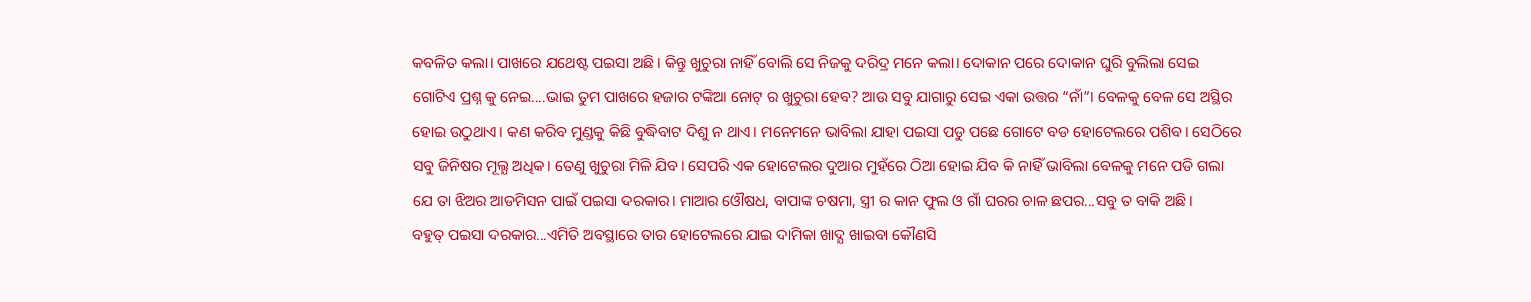କବଳିତ କଲା। ପାଖରେ ଯଥେଷ୍ଟ ପଇସା ଅଛି। କିନ୍ତୁ ଖୁଚୁରା ନାହିଁ ବୋଲି ସେ ନିଜକୁ ଦରିଦ୍ର ମନେ କଲା। ଦୋକାନ ପରେ ଦୋକାନ ଘୁରି ବୁଲିଲା ସେଇ ଗୋଟିଏ ପ୍ରଶ୍ନ କୁ ନେଇ....ଭାଇ ତୁମ ପାଖରେ ହଜାର ଟଙ୍କିଆ ନୋଟ୍ ର ଖୁଚୁରା ହେବ? ଆଉ ସବୁ ଯାଗାରୁ ସେଇ ଏକା ଉତ୍ତର “ନାଁ”। ବେଳକୁ ବେଳ ସେ ଅସ୍ଥିର ହୋଇ ଉଠୁଥାଏ। କଣ କରିବ ମୁଣ୍ଡକୁ କିଛି ବୁଦ୍ଧିବାଟ ଦିଶୁ ନ ଥାଏ। ମନେମନେ ଭାବିଲା ଯାହା ପଇସା ପଡୁ ପଛେ ଗୋଟେ ବଡ ହୋଟେଲରେ ପଶିବ। ସେଠିରେ ସବୁ ଜିନିଷର ମୂଲ୍ଯ ଅଧିକ। ତେଣୁ ଖୁଚୁରା ମିଳି ଯିବ। ସେପରି ଏକ ହୋଟେଲର ଦୁଆର ମୁହଁରେ ଠିଆ ହୋଇ ଯିବ କି ନାହିଁ ଭାବିଲା ବେଳକୁ ମନେ ପଡି ଗଲା ଯେ ତା ଝିଅର ଆଡମିସନ ପାଇଁ ପଇସା ଦରକାର। ମାଆର ଓୌଷଧ, ବାପାଙ୍କ ଚଷମା, ସ୍ତ୍ରୀ ର କାନ ଫୁଲ ଓ ଗାଁ ଘରର ଚାଳ ଛପର...ସବୁ ତ ବାକି ଅଛି।
ବହୁତ୍ ପଇସା ଦରକାର...ଏମିତି ଅବସ୍ଥାରେ ତାର ହୋଟେଲରେ ଯାଇ ଦାମିକା ଖାଦ୍ଯ ଖାଇବା କୌଣସି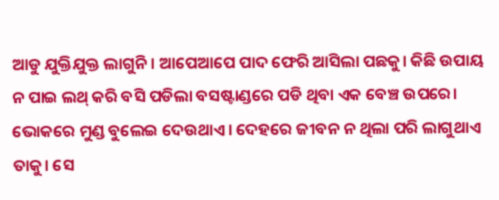ଆଡୁ ଯୁକ୍ତିଯୁକ୍ତ ଲାଗୁନି। ଆପେଆପେ ପାଦ ଫେରି ଆସିଲା ପଛକୁ। କିଛି ଉପାୟ ନ ପାଇ ଲଥ୍ କରି ବସି ପଡିଲା ବସଷ୍ଟାଣ୍ଡରେ ପଡି ଥିବା ଏକ ବେଞ୍ଚ ଉପରେ। ଭୋକରେ ମୁଣ୍ଡ ବୁଲେଇ ଦେଉଥାଏ। ଦେହରେ ଜୀବନ ନ ଥିଲା ପରି ଲାଗୁଥାଏ ତାକୁ। ସେ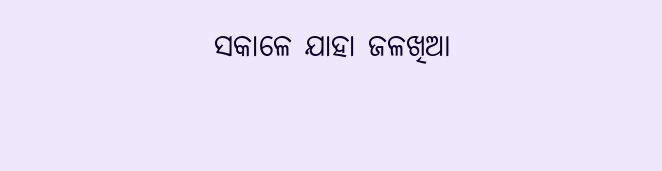ସକାଳେ ଯାହା ଜଳଖିଆ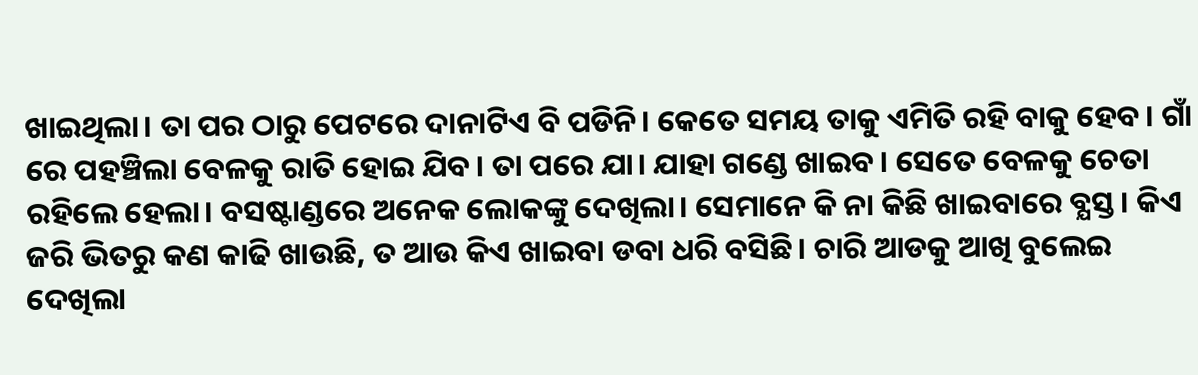ଖାଇଥିଲା। ତା ପର ଠାରୁ ପେଟରେ ଦାନାଟିଏ ବି ପଡିନି। କେତେ ସମୟ ତାକୁ ଏମିତି ରହି ବାକୁ ହେବ। ଗାଁ ରେ ପହଞ୍ଚିଲା ବେଳକୁ ରାତି ହୋଇ ଯିବ। ତା ପରେ ଯା। ଯାହା ଗଣ୍ଡେ ଖାଇବ। ସେତେ ବେଳକୁ ଚେତା ରହିଲେ ହେଲା। ବସଷ୍ଟାଣ୍ଡରେ ଅନେକ ଲୋକଙ୍କୁ ଦେଖିଲା। ସେମାନେ କି ନା କିଛି ଖାଇବାରେ ବ୍ଯସ୍ତ। କିଏ ଜରି ଭିତରୁ କଣ କାଢି ଖାଉଛି, ତ ଆଉ କିଏ ଖାଇବା ଡବା ଧରି ବସିଛି। ଚାରି ଆଡକୁ ଆଖି ବୁଲେଇ ଦେଖିଲା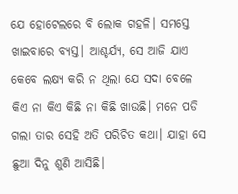ଯେ ହୋଟେଲରେ ବି ଲୋକ ଗହଳି। ସମସ୍ତେ ଖାଇବାରେ ବ୍ଯସ୍ତ। ଆଶ୍ଚର୍ଯ୍ଯ, ସେ ଆଜି ଯାଏ କେବେ ଲକ୍ଷ୍ଯ କରି ନ ଥିଲା ଯେ ସଦା ବେଳେ କିଏ ନା କିଏ କିଛି ନା କିଛି ଖାଉଛି। ମନେ ପଡି ଗଲା ତାର ସେହି ଅତି ପରିଚିତ କଥା। ଯାହା ସେ ଛୁଆ ଦିନୁ ଶୁଣି ଆସିଛି।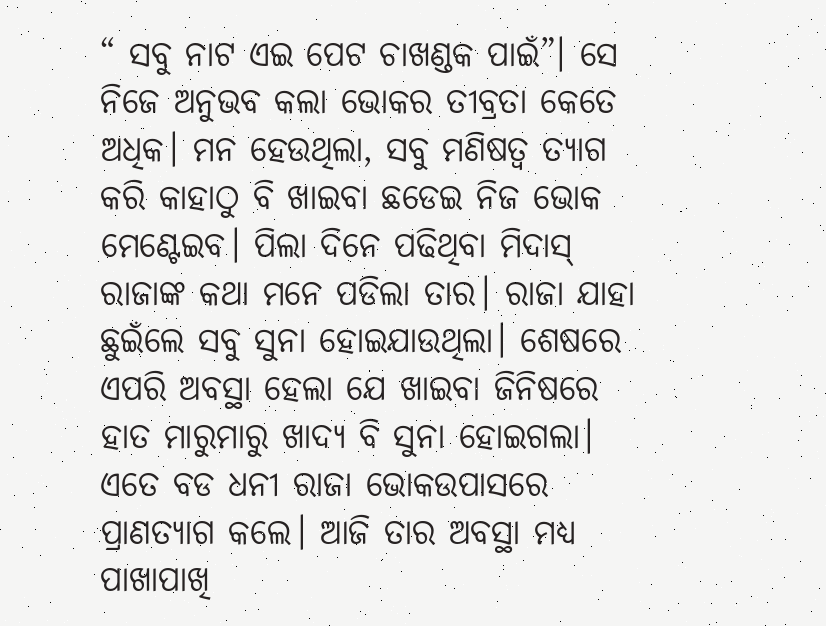“ ସବୁ ନାଟ ଏଇ ପେଟ ଚାଖଣ୍ଡକ ପାଇଁ”। ସେ ନିଜେ ଅନୁଭବ କଲା ଭୋକର ତୀବ୍ରତା କେତେ ଅଧିକ। ମନ ହେଉଥିଲା, ସବୁ ମଣିଷତ୍ବ ତ୍ଯାଗ କରି କାହାଠୁ ବି ଖାଇବା ଛଡେଇ ନିଜ ଭୋକ ମେଣ୍ଟେଇବ। ପିଲା ଦିନେ ପଢିଥିବା ମିଦାସ୍ ରାଜାଙ୍କ କଥା ମନେ ପଡିଲା ତାର। ରାଜା ଯାହା ଛୁଇଁଲେ ସବୁ ସୁନା ହୋଇଯାଉଥିଲା। ଶେଷରେ ଏପରି ଅବସ୍ଥା ହେଲା ଯେ ଖାଇବା ଜିନିଷରେ ହାତ ମାରୁମାରୁ ଖାଦ୍ଯ ବି ସୁନା ହୋଇଗଲା। ଏତେ ବଡ ଧନୀ ରାଜା ଭୋକଉପାସରେ ପ୍ରାଣତ୍ଯାଗ କଲେ। ଆଜି ତାର ଅବସ୍ଥା ମଧ୍ଯ ପାଖାପାଖି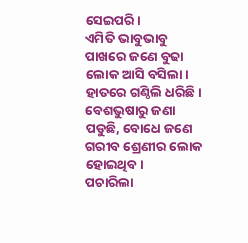ସେଇପରି।
ଏମିତି ଭାବୁଭାବୁ ପାଖରେ ଜଣେ ବୁଢା ଲୋକ ଆସି ବସିଲା। ହାତରେ ଗଣ୍ଠିଲି ଧରିଛି। ବେଶଭୁଷାରୁ ଜଣା ପଡୁଛି, ବୋଧେ ଜଣେ ଗରୀବ ଶ୍ରେଣୀର ଲୋକ ହୋଇଥିବ।
ପଚାରିଲା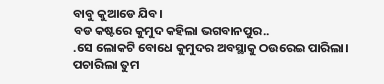ବାବୁ କୁଆଡେ ଯିବ।
ବଡ କଷ୍ଟରେ କୁମୁଦ କହିଲା ଭଗବାନପୁର..
.ସେ ଲୋକଟି ବୋଧେ କୁମୁଦର ଅବସ୍ଥାକୁ ଠଉରେଇ ପାରିଲା।
ପଚାରିଲା ତୁମ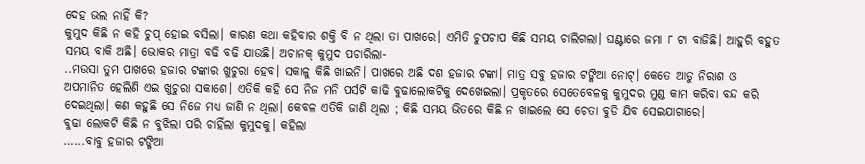ଦେହ ଭଲ ନାହିଁ କି?
କୁମୁଦ କିଛି ନ କହି ଚୁପ୍ ହୋଇ ବସିଲା। କାରଣ କଥା କହିବାର ଶକ୍ତି ବି ନ ଥିଲା ତା ପାଖରେ। ଏମିତି ଚୁପଚାପ କିଛି ସମୟ ଚାଲିଗଲା। ଘଣ୍ଟାରେ ଜମା ୮ ଟା ବାଜିଛି। ଆହୁରି ବହୁତ ସମୟ ବାକି ଅଛି। ଭୋକର ମାତ୍ରା ବଢି ବଢି ଯାଉଛି। ଅଚାନକ୍ କୁମୁଦ ପଚାରିଲା-
..ମଉସା ତୁମ ପାଖରେ ହଜାର ଟଙ୍କାର ଖୁଚୁରା ହେବ। ସକାଳୁ କିଛି ଖାଇନି। ପାଖରେ ଅଛି ଦଶ ହଜାର ଟଙ୍କା। ମାତ୍ର ସବୁ ହଜାର ଟଙ୍କିଆ ନୋଟ୍। କେତେ ଆଡୁ ନିରାଶ ଓ ଅପମାନିତ ହେଲିଣି ଏଇ ଖୁଚୁରା ସକାଶେ। ଏତିକି କହି ସେ ନିଜ ମନି ପର୍ସଟି କାଢି ବୁଢାଲୋକଟିକୁ ଦେଖେଇଲା। ପ୍ରକୃତରେ ସେତେବେଳକୁ କୁମୁଦର ମୁଣ୍ଡ କାମ କରିବା ବନ୍ଦ କରି ଦେଇଥିଲା। କଣ କହୁଛି ସେ ନିଜେ ମଧ୍ଯ ଜାଣି ନ ଥିଲା। କେବଳ ଏତିକି ଜାଣି ଥିଲା ; କିଛି ସମୟ ଭିତରେ କିଛି ନ ଖାଇଲେ ସେ ଚେତା ବୁଡି ଯିବ ସେଇଯାଗାରେ।
ବୁଢା ଲୋକଟି କିଛି ନ ବୁଝିଲା ପରି ଚାହିଁଲା କୁମୁଦକୁ। କହିଲା
…...ବାବୁ ହଜାର ଟଙ୍କିଆ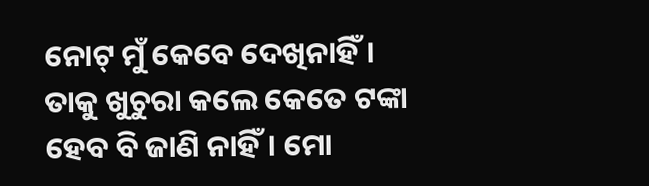ନୋଟ୍ ମୁଁ କେବେ ଦେଖିନାହିଁ। ତାକୁ ଖୁଚୁରା କଲେ କେତେ ଟଙ୍କା ହେବ ବି ଜାଣି ନାହିଁ। ମୋ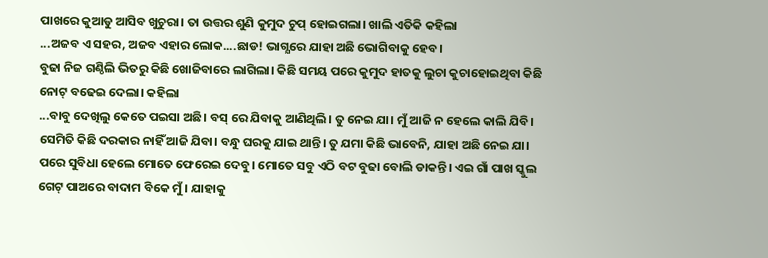ପାଖରେ କୁଆଡୁ ଆସିବ ଖୁଚୁରା। ତା ଉତ୍ତର ଶୁଣି କୁମୁଦ ଚୁପ୍ ହୋଇଗଲା। ଖାଲି ଏତିକି କହିଲା
...ଅଜବ ଏ ସହର, ଅଜବ ଏହାର ଲୋକ....ଛାଡ! ଭାଗ୍ଯରେ ଯାହା ଅଛି ଭୋଗିବାକୁ ହେବ।
ବୁଢା ନିଜ ଗଣ୍ଠିଲି ଭିତରୁ କିଛି ଖୋଜିବାରେ ଲାଗିଲା। କିଛି ସମୟ ପରେ କୁମୁଦ ହାତକୁ ଲୁଚା କୁଚାହୋଇଥିବା କିଛି ନୋଟ୍ ବଢେଇ ଦେଲା। କହିଲା
...ବାବୁ ଦେଖିଲୁ କେତେ ପଇସା ଅଛି। ବସ୍ ରେ ଯିବାକୁ ଆଣିଥିଲି। ତୁ ନେଇ ଯା। ମୁଁ ଆଜି ନ ହେଲେ କାଲି ଯିବି। ସେମିତି କିଛି ଦରକାର ନାହିଁ ଆଜି ଯିବା। ବନ୍ଧୁ ଘରକୁ ଯାଇ ଥାନ୍ତି। ତୁ ଯମା କିଛି ଭାବେନି, ଯାହା ଅଛି ନେଇ ଯା। ପରେ ସୁବିଧା ହେଲେ ମୋତେ ଫେରେଇ ଦେବୁ। ମୋତେ ସବୁ ଏଠି ବଟ ବୁଢା ବୋଲି ଡାକନ୍ତି। ଏଇ ଗାଁ ପାଖ ସ୍କୁଲ ଗେଟ୍ ପାଅରେ ବାଦାମ ବିକେ ମୁଁ। ଯାହାକୁ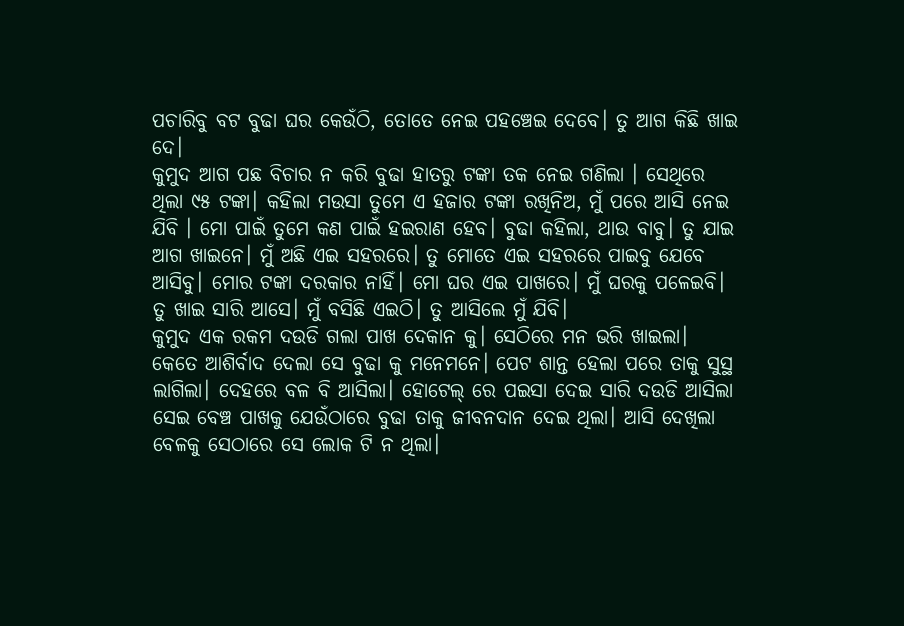ପଚାରିବୁ ବଟ ବୁଢା ଘର କେଉଁଠି, ତୋତେ ନେଇ ପହଞ୍ଚେଇ ଦେବେ। ତୁ ଆଗ କିଛି ଖାଇ ଦେ।
କୁମୁଦ ଆଗ ପଛ ବିଚାର ନ କରି ବୁଢା ହାତରୁ ଟଙ୍କା ତକ ନେଇ ଗଣିଲା । ସେଥିରେ ଥିଲା ୯୫ ଟଙ୍କା। କହିଲା ମଉସା ତୁମେ ଏ ହଜାର ଟଙ୍କା ରଖିନିଅ, ମୁଁ ପରେ ଆସି ନେଇ ଯିବି । ମୋ ପାଇଁ ତୁମେ କଣ ପାଇଁ ହଇରାଣ ହେବ। ବୁଢା କହିଲା, ଥାଉ ବାବୁ। ତୁ ଯାଇ ଆଗ ଖାଇନେ। ମୁଁ ଅଛି ଏଇ ସହରରେ। ତୁ ମୋତେ ଏଇ ସହରରେ ପାଇବୁ ଯେବେ ଆସିବୁ। ମୋର ଟଙ୍କା ଦରକାର ନାହିଁ। ମୋ ଘର ଏଇ ପାଖରେ। ମୁଁ ଘରକୁ ପଳେଇବି। ତୁ ଖାଇ ସାରି ଆସେ। ମୁଁ ବସିଛି ଏଇଠି। ତୁ ଆସିଲେ ମୁଁ ଯିବି।
କୁମୁଦ ଏକ ରକମ ଦଉଡି ଗଲା ପାଖ ଦେକାନ କୁ। ସେଠିରେ ମନ ଭରି ଖାଇଲା। କେତେ ଆଶିର୍ବାଦ ଦେଲା ସେ ବୁଢା କୁ ମନେମନେ। ପେଟ ଶାନ୍ତ ହେଲା ପରେ ତାକୁ ସୁସ୍ଥ ଲାଗିଲା। ଦେହରେ ବଳ ବି ଆସିଲା। ହୋଟେଲ୍ ରେ ପଇସା ଦେଇ ସାରି ଦଉଡି ଆସିଲା ସେଇ ବେଞ୍ଚ ପାଖକୁ ଯେଉଁଠାରେ ବୁଢା ତାକୁ ଜୀବନଦାନ ଦେଇ ଥିଲା। ଆସି ଦେଖିଲା ବେଳକୁ ସେଠାରେ ସେ ଲୋକ ଟି ନ ଥିଲା।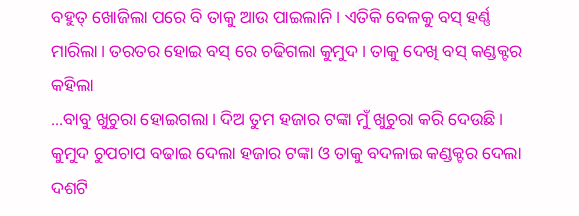ବହୁତ୍ ଖୋଜିଲା ପରେ ବି ତାକୁ ଆଉ ପାଇଲାନି। ଏତିକି ବେଳକୁ ବସ୍ ହର୍ଣ୍ଣ ମାରିଲା। ତରତର ହୋଇ ବସ୍ ରେ ଚଢିଗଲା କୁମୁଦ। ତାକୁ ଦେଖି ବସ୍ କଣ୍ଡକ୍ଟର କହିଲା
...ବାବୁ ଖୁଚୁରା ହୋଇଗଲା। ଦିଅ ତୁମ ହଜାର ଟଙ୍କା ମୁଁ ଖୁଚୁରା କରି ଦେଉଛି।
କୁମୁଦ ଚୁପଚାପ ବଢାଇ ଦେଲା ହଜାର ଟଙ୍କା ଓ ତାକୁ ବଦଳାଇ କଣ୍ଡକ୍ଟର ଦେଲା ଦଶଟି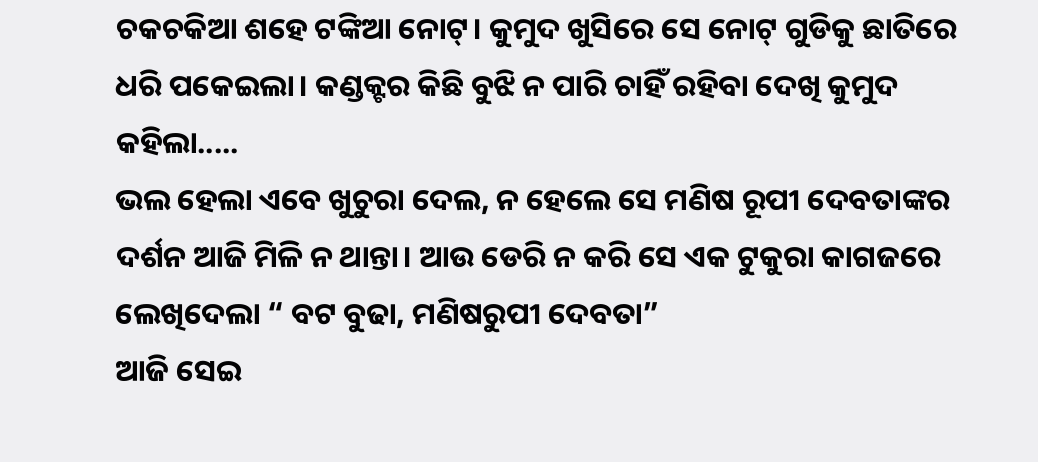ଚକଚକିଆ ଶହେ ଟଙ୍କିଆ ନୋଟ୍। କୁମୁଦ ଖୁସିରେ ସେ ନୋଟ୍ ଗୁଡିକୁ ଛାତିରେ ଧରି ପକେଇଲା। କଣ୍ଡକ୍ଟର କିଛି ବୁଝି ନ ପାରି ଚାହିଁ ରହିବା ଦେଖି କୁମୁଦ କହିଲା.....
ଭଲ ହେଲା ଏବେ ଖୁଚୁରା ଦେଲ, ନ ହେଲେ ସେ ମଣିଷ ରୂପୀ ଦେବତାଙ୍କର ଦର୍ଶନ ଆଜି ମିଳି ନ ଥାନ୍ତା। ଆଉ ଡେରି ନ କରି ସେ ଏକ ଟୁକୁରା କାଗଜରେ ଲେଖିଦେଲା “ ବଟ ବୁଢା, ମଣିଷରୁପୀ ଦେବତା”
ଆଜି ସେଇ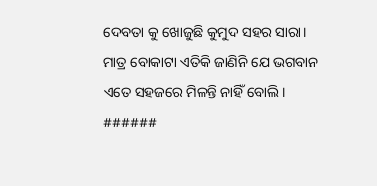ଦେବତା କୁ ଖୋଜୁଛି କୁମୁଦ ସହର ସାରା। ମାତ୍ର ବୋକାଟା ଏତିକି ଜାଣିନି ଯେ ଭଗବାନ ଏତେ ସହଜରେ ମିଳନ୍ତି ନାହିଁ ବୋଲି।
######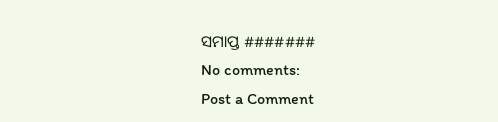ସମାପ୍ତ #######
No comments:
Post a Comment